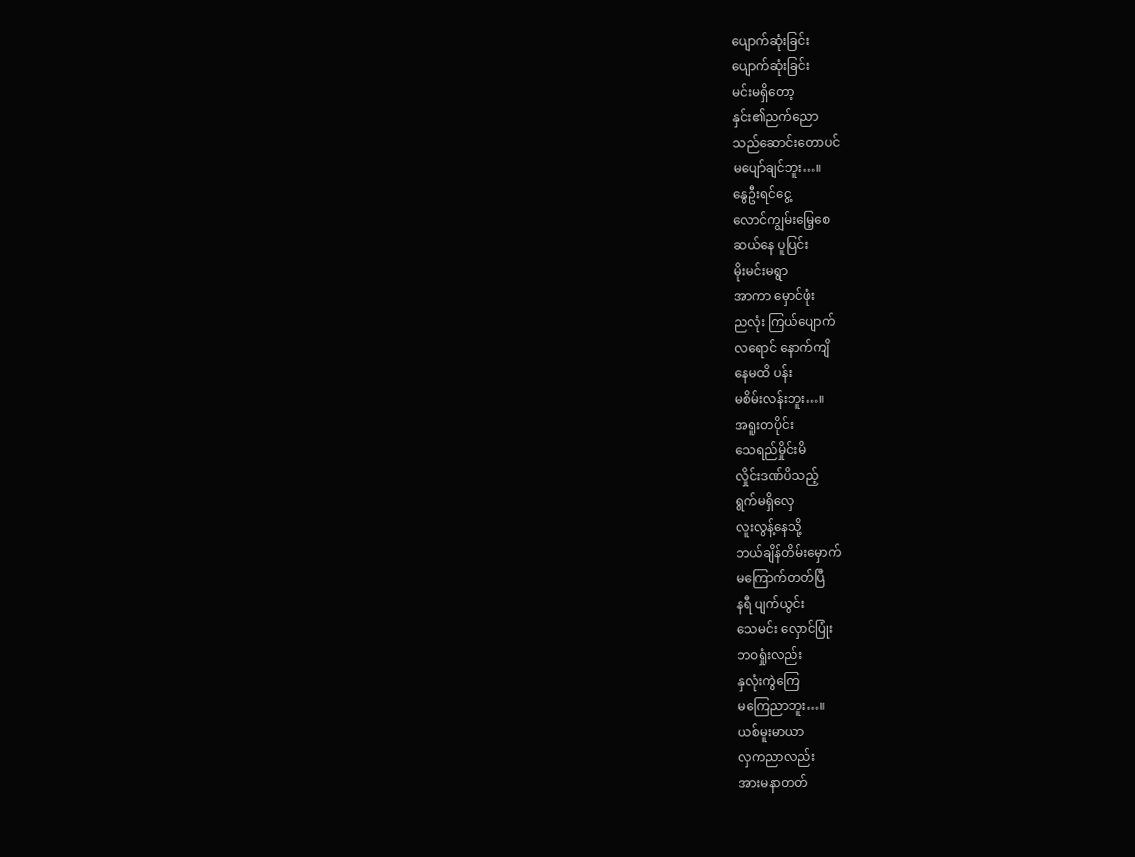ပျောက်ဆုံးခြင်း
ပျောက်ဆုံးခြင်း
မင်းမရှိတော့
နှင်း၏ညက်ညော
သည်ဆောင်းတောပင်
မပျော်ချင်ဘူး…။
နွေဦးရင်ငွေ့
လောင်ကျွမ်းမြေ့စေ
ဆယ်နေ ပူပြင်း
မိုးမင်းမရွာ
အာကာ မှောင်ဖုံး
ညလုံး ကြယ်ပျောက်
လရောင် နောက်ကျိ
နေမထိ ပန်း
မစိမ်းလန်းဘူး…။
အရူးတပိုင်း
သေရည်မှိုင်းမိ
လှိုင်းဒဏ်ပိသည့်
ရွက်မရှိလှေ
လူးလွန့်နေသို့
ဘယ်ချိန်တိမ်းမှောက်
မကြောက်တတ်ပြီ
နရီ ပျက်ယွင်း
သေမင်း လှောင်ပြုံး
ဘဝရှုံးလည်း
နှလုံးကွဲကြေ
မကြေညာဘူး…။
ယစ်မူးမာယာ
လှကညာလည်း
အားမနာတတ်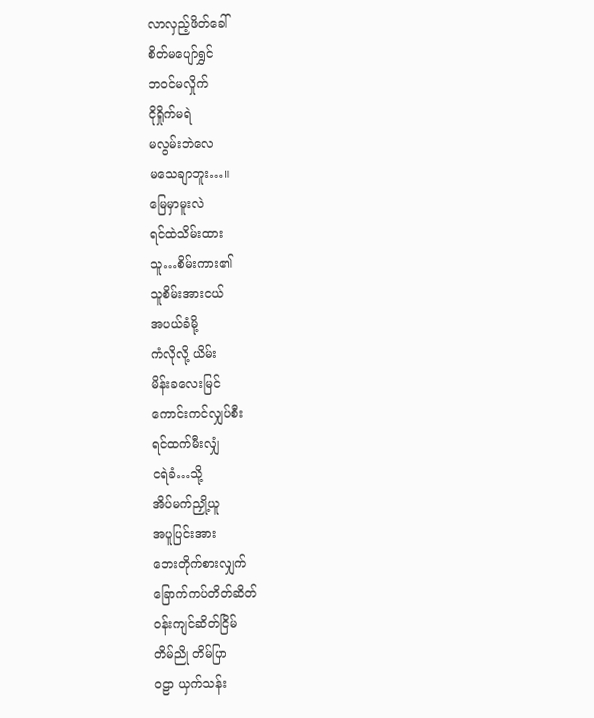လာလှည့်ဖိတ်ခေါ်
စိတ်မပျော်ရွှင်
ဘဝင်မလှိုက်
ငိုရှိုက်မရဲ
မလွမ်းဘဲလေ
မသေချာဘူး…။
မြေမှာမူးလဲ
ရင်ထဲသိမ်းထား
သူ…စိမ်းကား၏
သူစိမ်းအားငယ်
အပယ်ခံမို့
ကံလိုလို့ ယိမ်း
မိန်းခလေးမြင်
ကောင်းကင်လျှပ်စီး
ရင်ထက်မီးလျှံ
ငရဲခံ…သို့
အိပ်မက်ညှို့ယူ
အပူပြင်းအား
ဘေးတိုက်စားလျှက်
ခြောက်ကပ်တိတ်ဆိတ်
ဝန်းကျင်ဆိတ်ငြိမ်
တိမ်ညို တိမ်ပြာ
ဝဠာ ယှက်သန်း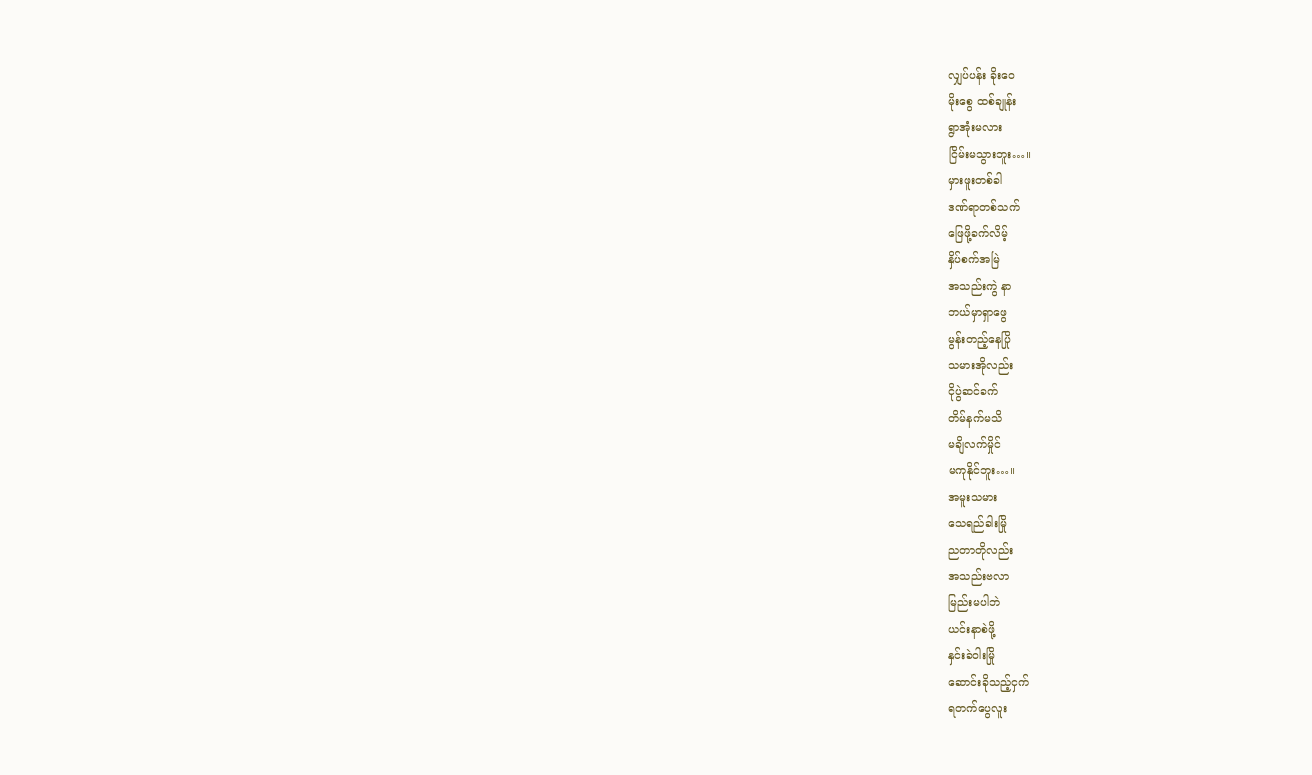လျှပ်ပန်း ခိုးဝေ
မိုးစွေ ထစ်ချုန်း
ရွာအုံးမလား
ငြိမ်းမသွားဘူး…။
မှားဖူးတစ်ခါ
ဒဏ်ရာတစ်သက်
ဖြေဖို့ခက်လိမ့်
နှိပ်စက်အမြဲ
အသည်းကွဲ နာ
ဘယ်မှာရှာဖွေ
မွန်းတည့်နေပြို
သမားအိုလည်း
ငိုပွဲဆင်ခက်
တိမ်နက်မသိ
မချိလက်မှိုင်
မကုနိုင်ဘူး…။
အမူးသမား
သေရည်ခါးမြို
ညတာတိုလည်း
အသည်းဗလာ
မြည်းမပါဘဲ
ယင်းနာစဲဖို့
နှင်းခဲဝါးမြို
ဆောင်းခိုသည့်ငှက်
ရတက်ပွေလူး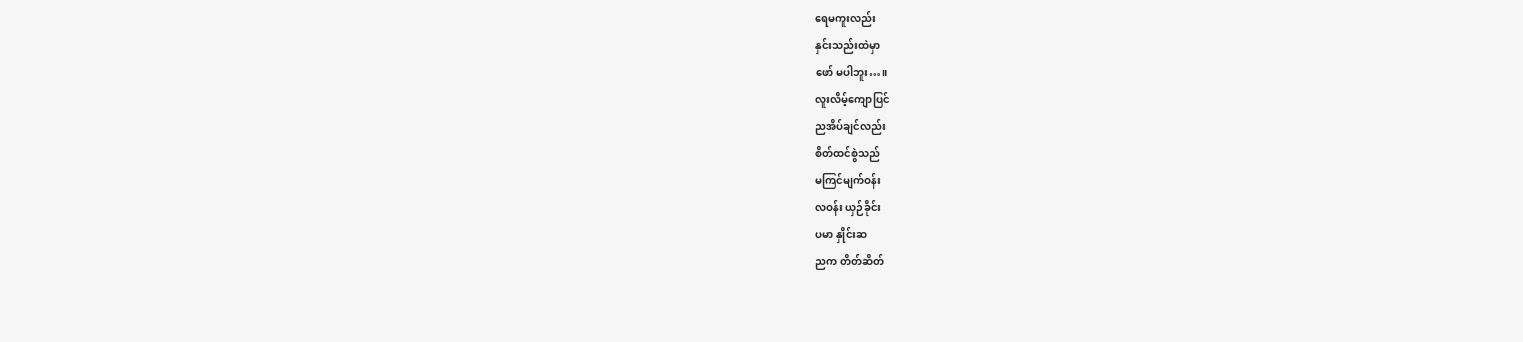ရေမကူးလည်း
နှင်းသည်းထဲမှာ
ဖော် မပါဘူး…။
လူးလိမ့်ကျောပြင်
ညအိပ်ချင်လည်း
စိတ်ထင်စွဲသည်
မကြင်မျက်ဝန်း
လဝန်း ယှဉ်ခိုင်း
ပမာ နှိုင်းဆ
ညက တိတ်ဆိတ်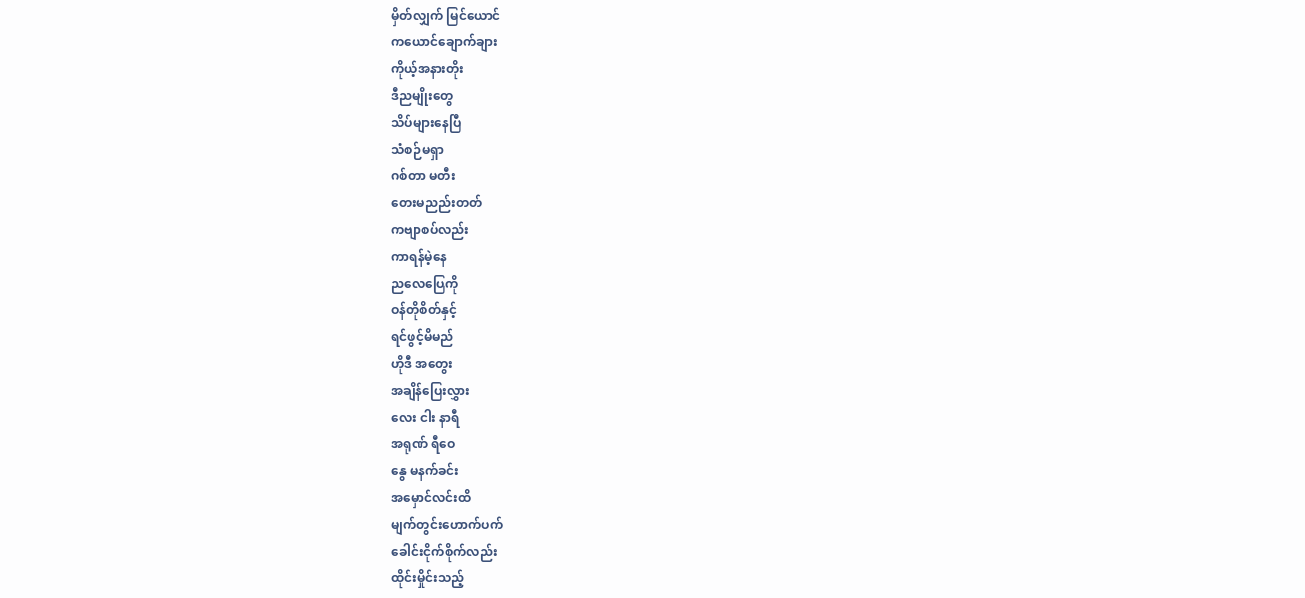မှိတ်လျှက် မြင်ယောင်
ကယောင်ချောက်ချား
ကိုယ့်အနားတိုး
ဒီညမျိုးတွေ
သိပ်များနေပြီ
သံစဉ်မရှာ
ဂစ်တာ မတီး
တေးမညည်းတတ်
ကဗျာစပ်လည်း
ကာရန်မဲ့နေ
ညလေပြေကို
ဝန်တိုစိတ်နှင့်
ရင်ဖွင့်မိမည်
ဟိုဒီ အတွေး
အချိန်ပြေးလွှား
လေး ငါး နာရီ
အရုဏ် ရီဝေ
နွေ မနက်ခင်း
အမှောင်လင်းထိ
မျက်တွင်းဟောက်ပက်
ခေါင်းငိုက်စိုက်လည်း
ထိုင်းမှိုင်းသည့်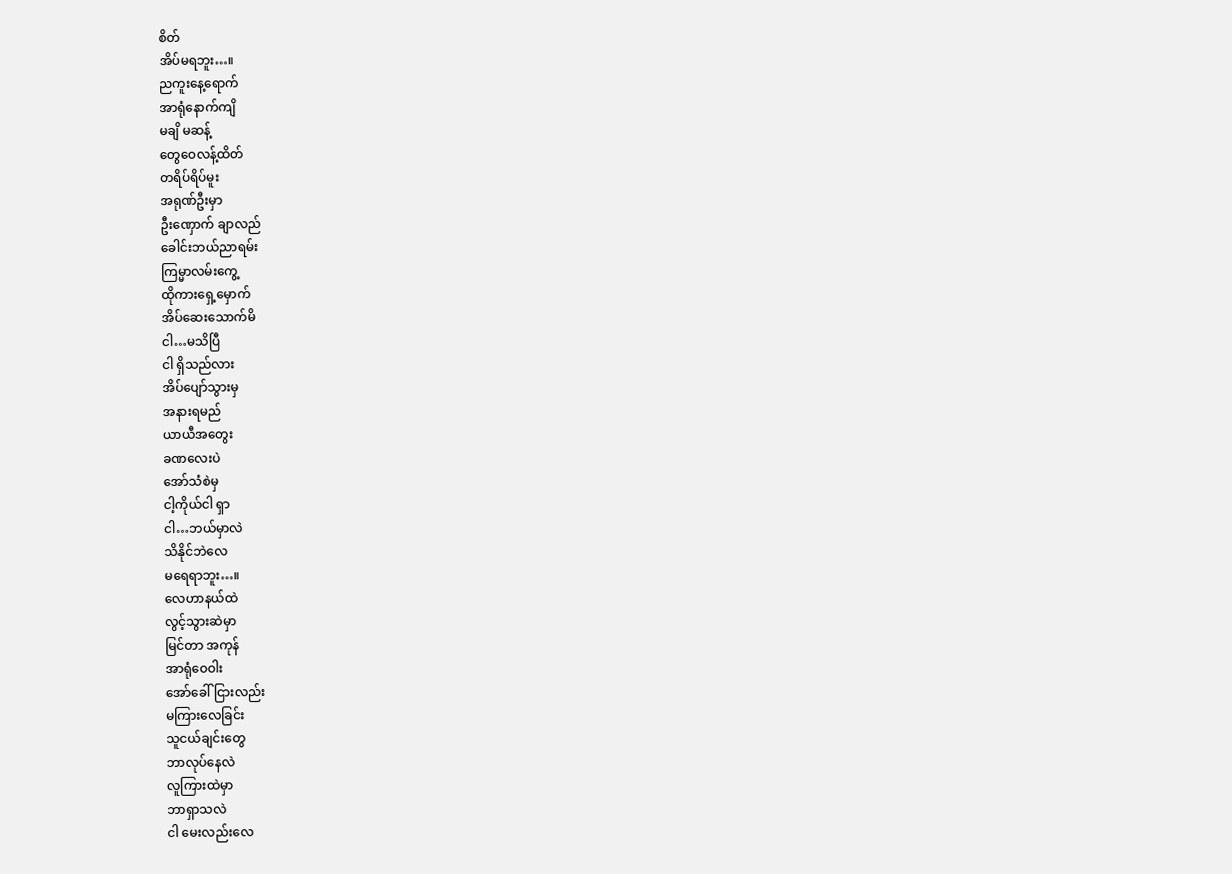စိတ်
အိပ်မရဘူး…။
ညကူးနေ့ရောက်
အာရုံနောက်ကျိ
မချိ မဆန့်
တွေဝေလန့်ထိတ်
တရိပ်ရိပ်မူး
အရုဏ်ဦးမှာ
ဦးဏှောက် ချာလည်
ခေါင်းဘယ်ညာရမ်း
ကြမ္မာလမ်းကွေ့
ထိုကားရှေ့မှောက်
အိပ်ဆေးသောက်မိ
ငါ…မသိပြီ
ငါ ရှိသည်လား
အိပ်ပျော်သွားမှ
အနားရမည်
ယာယီအတွေး
ခဏလေးပဲ
အော်သံစဲမှ
ငါ့ကိုယ်ငါ ရှာ
ငါ…ဘယ်မှာလဲ
သိနိုင်ဘဲလေ
မရေရာဘူး…။
လေဟာနယ်ထဲ
လွင့်သွားဆဲမှာ
မြင်တာ အကုန်
အာရုံဝေဝါး
အော်ခေါ်ငြားလည်း
မကြားလေခြင်း
သူငယ်ချင်းတွေ
ဘာလုပ်နေလဲ
လူကြားထဲမှာ
ဘာရှာသလဲ
ငါ မေးလည်းလေ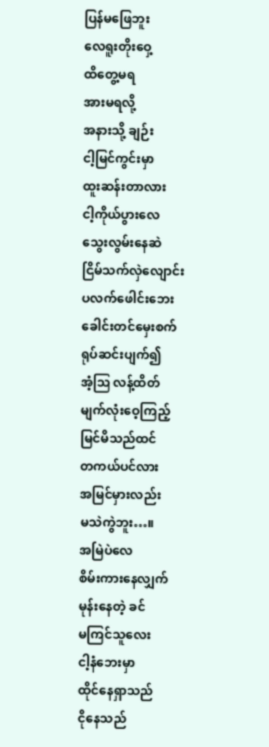ပြန်မဖြေဘူး
လေရူးတိုးဝှေ့
ထိတွေ့မရ
အားမရလို့
အနားသို့ ချဉ်း
ငါ့မြင်ကွင်းမှာ
ထူးဆန်းတာလား
ငါ့ကိုယ်ပွားလေ
သွေးလွမ်းနေဆဲ
ငြိမ်သက်လှဲလျောင်း
ပလက်ဖေါင်းဘေး
ခေါင်းတင်မှေးစက်
ရုပ်ဆင်းပျက်၍
အံ့ဩ လန့်ထိတ်
မျက်လုံးဝေ့ကြည့်
မြင်မိသည်ထင်
တကယ်ပင်လား
အမြင်မှားလည်း
မသဲကွဲဘူး…။
အမြဲပဲလေ
စိမ်းကားနေလျှက်
မုန်းနေတဲ့ ခင်
မကြင်သူလေး
ငါ့နံဘေးမှာ
ထိုင်နေရှာသည်
ငိုနေသည်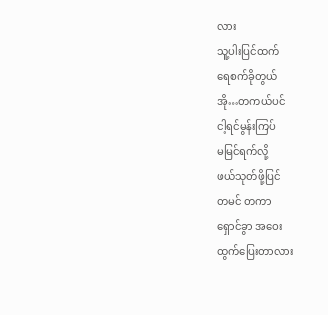လား
သူ့ပါးပြင်ထက်
ရေစက်ခိုတွယ်
အို…တကယ်ပင်
ငါ့ရင်မွန်းကြပ်
မမြင်ရက်လို့
ဖယ်သုတ်ဖို့ပြင်
တမင် တကာ
ရှောင်ခွာ အဝေး
ထွက်ပြေးတာလား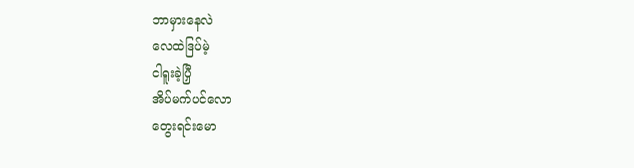ဘာမှားနေလဲ
လေထဲဒြပ်မဲ့
ငါရူးခဲ့ပြှီ
အိပ်မက်ပင်လော
တွေးရင်းမော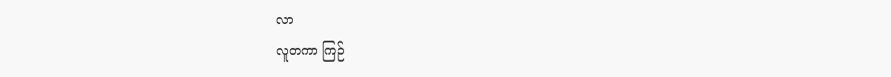လာ
လူတကာ ကြဉ်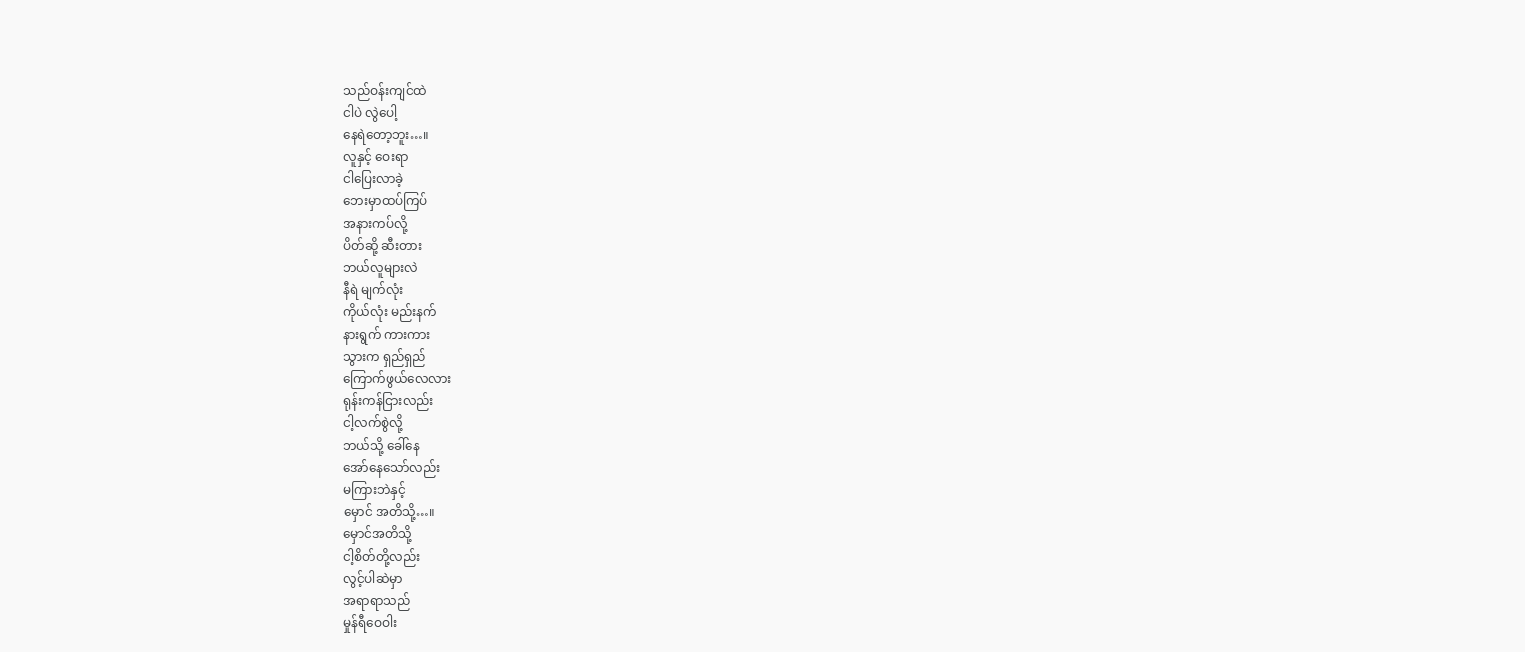သည်ဝန်းကျင်ထဲ
ငါပဲ လွဲပေါ့
နေရဲတော့ဘူး…။
လူနှင့် ဝေးရာ
ငါပြေးလာခဲ့
ဘေးမှာထပ်ကြပ်
အနားကပ်လို့
ပိတ်ဆို့ ဆီးတား
ဘယ်လူများလဲ
နီရဲ မျက်လုံး
ကိုယ်လုံး မည်းနက်
နားရွက် ကားကား
သွားက ရှည်ရှည်
ကြောက်ဖွယ်လေလား
ရုန်းကန်ငြားလည်း
ငါ့လက်စွဲလို့
ဘယ်သို့ ခေါ်နေ
အော်နေသော်လည်း
မကြားဘဲနှင့်
မှောင် အတိသို့…။
မှောင်အတိသို့
ငါ့စိတ်တို့လည်း
လွင့်ပါဆဲမှာ
အရာရာသည်
မှုန်ရီဝေဝါး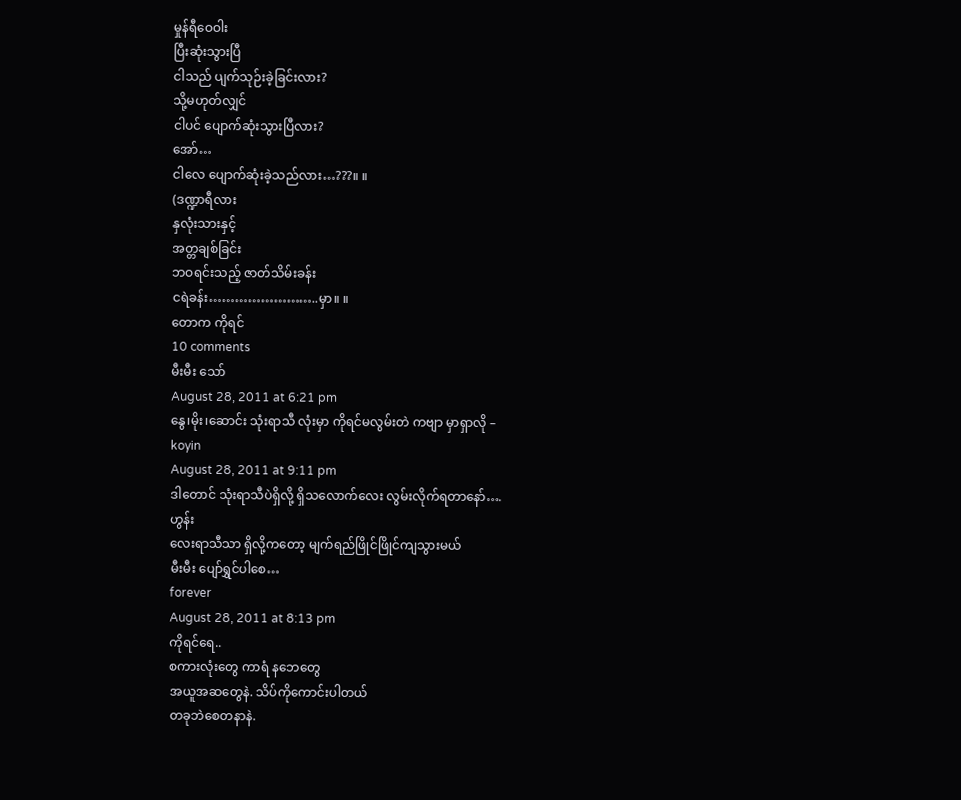မှုန်ရီဝေဝါး
ပြီးဆုံးသွားပြီ
ငါသည် ပျက်သုဉ်းခဲ့ခြင်းလား?
သို့မဟုတ်လျှင်
ငါပင် ပျောက်ဆုံးသွားပြီလား?
အော်…
ငါလေ ပျောက်ဆုံးခဲ့သည်လား…???။ ။
(ဒဏ္ဍာရီလား
နှလုံးသားနှင့်
အတ္တချစ်ခြင်း
ဘဝရင်းသည့် ဇာတ်သိမ်းခန်း
ငရဲခန်း……………………..မှာ။ ။
တောက ကိုရင်
10 comments
မီးမီး သော်
August 28, 2011 at 6:21 pm
နွေ၊မိုး၊ဆောင်း သုံးရာသီ လုံးမှာ ကိုရင်မလွမ်းတဲ ကဗျာ မှာရှာလို –
koyin
August 28, 2011 at 9:11 pm
ဒါတောင် သုံးရာသီပဲရှိလို့ ရှိသလောက်လေး လွမ်းလိုက်ရတာနော်….
ဟွန်း
လေးရာသီသာ ရှိလို့ကတော့ မျက်ရည်ဖြိုင်ဖြိုင်ကျသွားမယ်
မီးမီး ပျော်ရွှင်ပါစေ…
forever
August 28, 2011 at 8:13 pm
ကိုရင်ရေ..
စကားလုံးတွေ ကာရံ နဘေတွေ
အယူအဆတွေနဲ. သိပ်ကိုကောင်းပါတယ်
တခုဘဲစေတနာနဲ.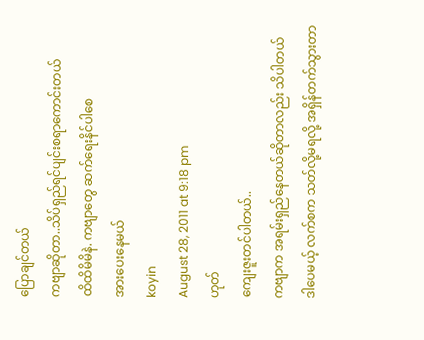ပြောချင်တယ်
ကဗျာဆိုတာ..သိပ်ရှည်ရင်ပျင်းစရာကောင်းတယ်
ထိထိမိမိနဲ. ကဗျာတွေ ဆက်ရေးနိင်ပါစေ
အားပေးနေမယ်
koyin
August 28, 2011 at 9:18 pm
ဟုတ်
ကျေးဇူးတင်ပါတယ်..
ကဗျာက အရမ်းရှည်နေတယ်ဆိုတာလည်း သိပါတယ်
ဒါပေမယ့် လက်စက သတ်လို့မရလို့ အရှိန်တက်သွားတာ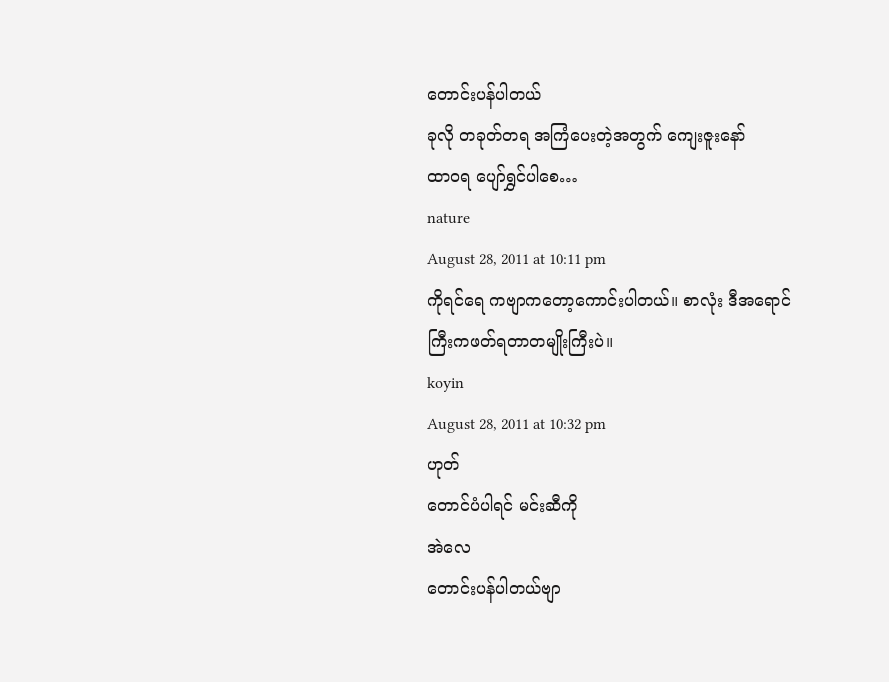တောင်းပန်ပါတယ်
ခုလို တခုတ်တရ အကြံပေးတဲ့အတွက် ကျေးဇူးနော်
ထာဝရ ပျော်ရွှင်ပါစေ…
nature
August 28, 2011 at 10:11 pm
ကိုရင်ရေ ကဗျာကတော့ကောင်းပါတယ်။ စာလုံး ဒီအရောင်ကြီးကဖတ်ရတာတမျိုးကြီးပဲ။
koyin
August 28, 2011 at 10:32 pm
ဟုတ်
တောင်ပံပါရင် မင်းဆီကို
အဲလေ
တောင်းပန်ပါတယ်ဗျာ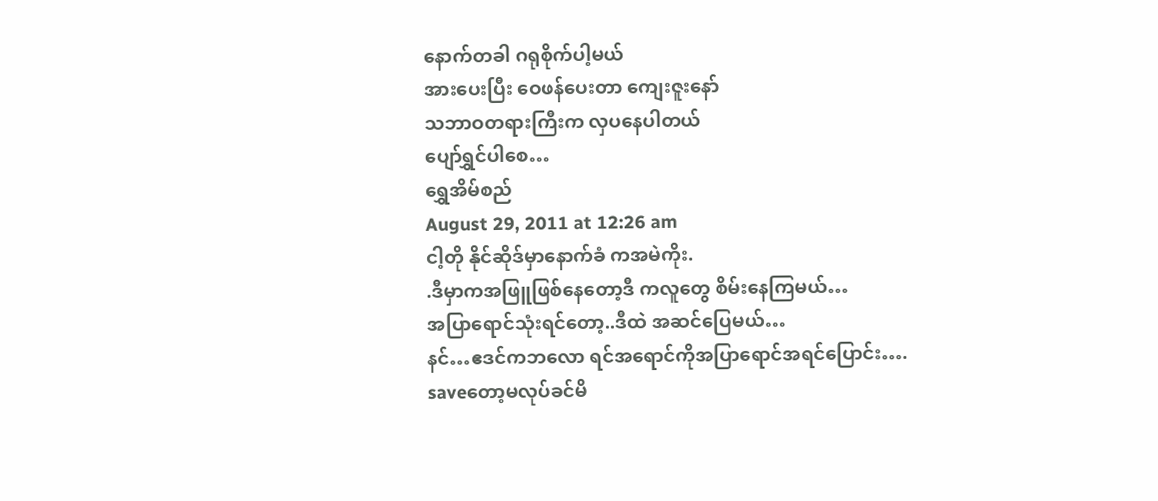နောက်တခါ ဂရုစိုက်ပါ့မယ်
အားပေးပြီး ဝေဖန်ပေးတာ ကျေးဇူးနော်
သဘာဝတရားကြီးက လှပနေပါတယ်
ပျော်ရွှင်ပါစေ…
ရွှေအိမ်စည်
August 29, 2011 at 12:26 am
ငါ့တို နိုင်ဆိုဒ်မှာနောက်ခံ ကအမဲကိုး.
.ဒီမှာကအဖြူဖြစ်နေတော့ဒီ ကလူတွေ စိမ်းနေကြမယ်…
အပြာရောင်သုံးရင်တော့..ဒီထဲ အဆင်ပြေမယ်…
နင်…ဧဒင်ကဘလော ရင်အရောင်ကိုအပြာရောင်အရင်ပြောင်း….
saveတော့မလုပ်ခင်မိ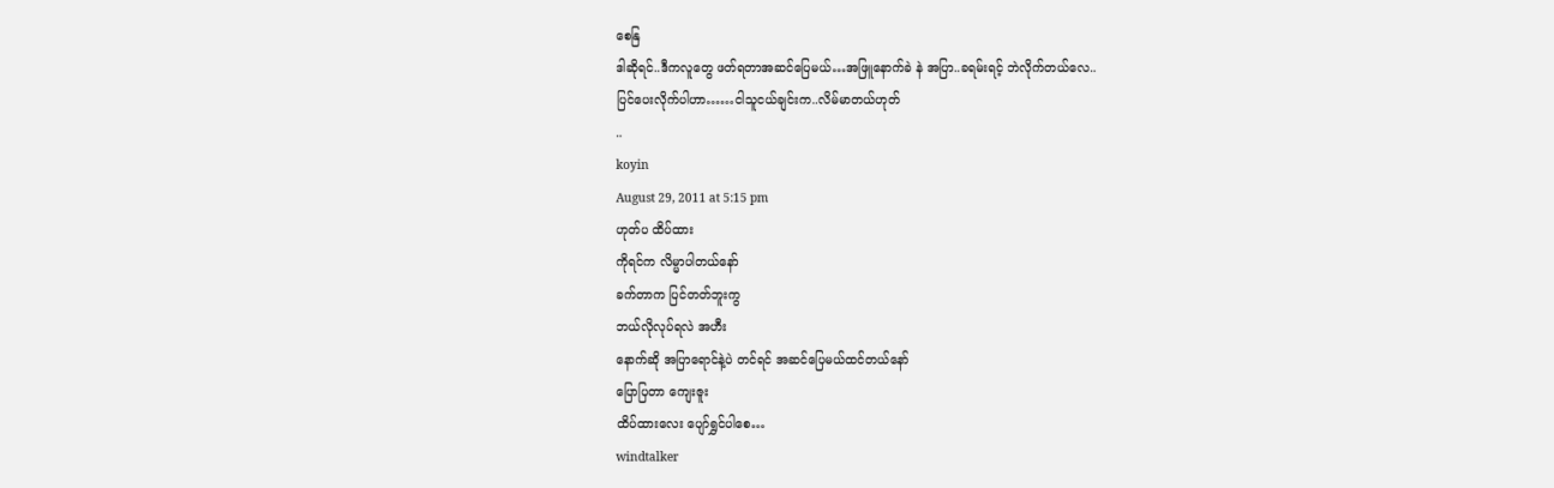စေနြ
ဒါဆိုရင်..ဒီကလူတွေ ဖတ်ရတာအဆင်ပြေမယ်…အဖြူနောက်ခဲ နဲ အပြာ..ခရမ်းရင့် ဘဲလိုက်တယ်လေ..
ပြင်ပေးလိုက်ပါဟာ……ငါသူငယ်ချင်းက..လိမ်မာတယ်ဟုတ်
..
koyin
August 29, 2011 at 5:15 pm
ဟုတ်ပ ထိပ်ထား
ကိုရင်က လိမ္မာပါတယ်နော်
ခက်တာက ပြင်တတ်ဘူးကွ
ဘယ်လိုလုပ်ရလဲ အဟီး
နောက်ဆို အပြာရောင်နဲ့ပဲ တင်ရင် အဆင်ပြေမယ်ထင်တယ်နော်
ပြောပြတာ ကျေးဇူး
ထိပ်ထားလေး ပျော်ရွှင်ပါစေ…
windtalker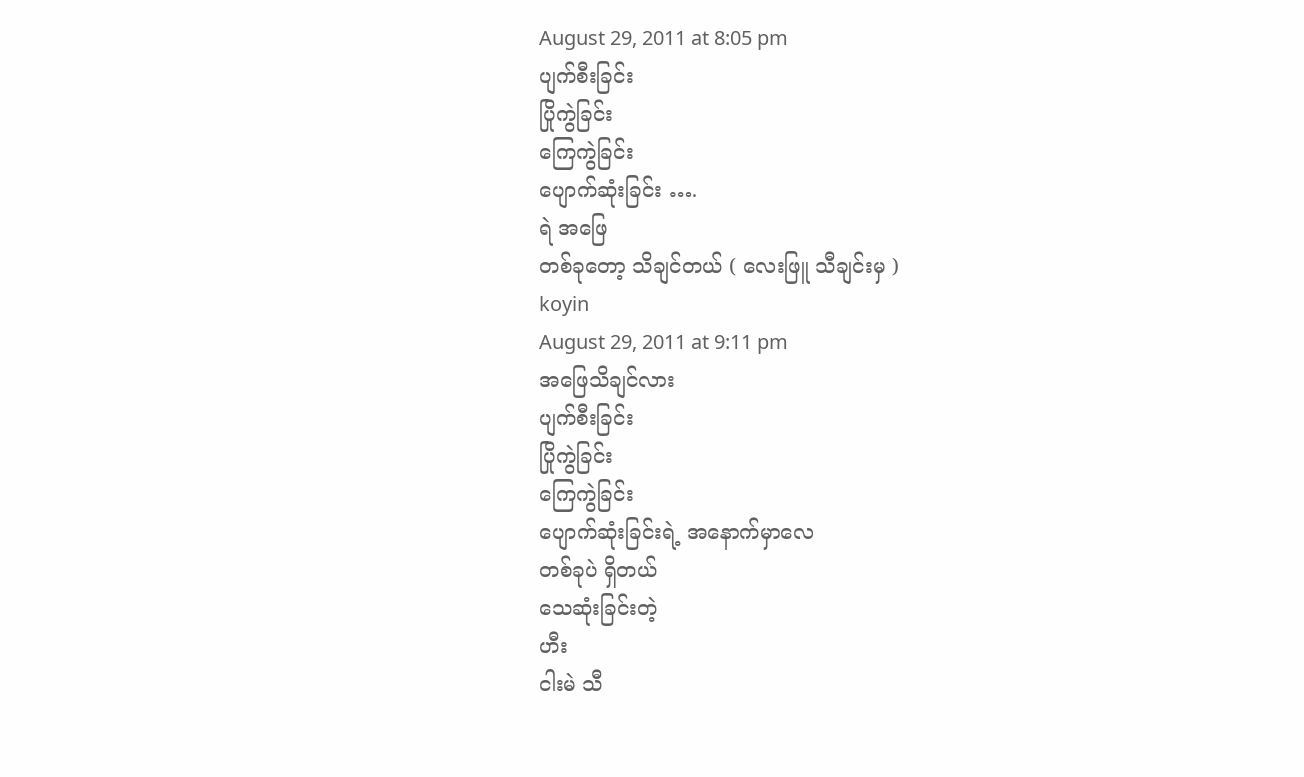August 29, 2011 at 8:05 pm
ပျက်စီးခြင်း
ပြိုကွဲခြင်း
ကြေကွဲခြင်း
ပျောက်ဆုံးခြင်း ….
ရဲ အဖြေ
တစ်ခုတော့ သိချင်တယ် ( လေးဖြူ သီချင်းမှ )
koyin
August 29, 2011 at 9:11 pm
အဖြေသိချင်လား
ပျက်စီးခြင်း
ပြိုကွဲခြင်း
ကြေကွဲခြင်း
ပျောက်ဆုံးခြင်းရဲ့ အနောက်မှာလေ
တစ်ခုပဲ ရှိတယ်
သေဆုံးခြင်းတဲ့
ဟီး
ငါးမဲ သီ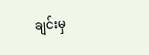ချင်းမှ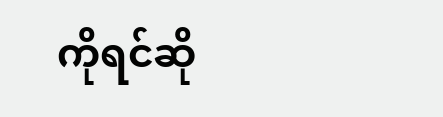ကိုရင်ဆို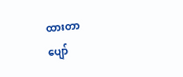ထားတာ
ပျော်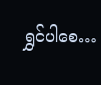ရွှင်ပါစေ…